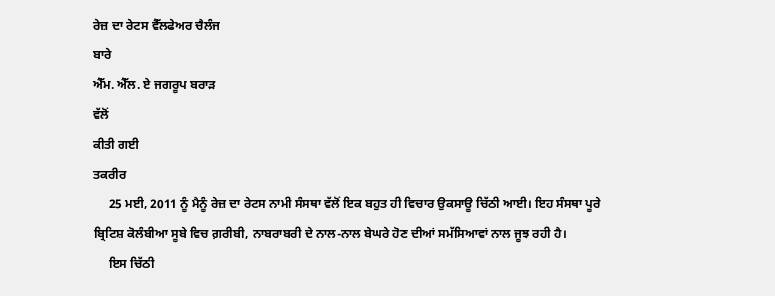ਰੇਜ਼ ਦਾ ਰੇਟਸ ਵੈੱਲਫੇਅਰ ਚੈਲੰਜ
ਬਾਰੇ
ਐੱਮ. ਐੱਲ. ਏ ਜਗਰੂਪ ਬਰਾੜ
ਵੱਲੋਂ
ਕੀਤੀ ਗਈ
ਤਕਰੀਰ
     25 ਮਈ, 2011 ਨੂੰ ਮੈਨੂੰ ਰੇਜ਼ ਦਾ ਰੇਟਸ ਨਾਮੀ ਸੰਸਥਾ ਵੱਲੋਂ ਇਕ ਬਹੁਤ ਹੀ ਵਿਚਾਰ ਉਕਸਾਊ ਚਿੱਠੀ ਆਈ। ਇਹ ਸੰਸਥਾ ਪੂਰੇ ਬ੍ਰਿਟਿਸ਼ ਕੋਲੰਬੀਆ ਸੂਬੇ ਵਿਚ ਗ਼ਰੀਬੀ, ਨਾਬਰਾਬਰੀ ਦੇ ਨਾਲ-ਨਾਲ ਬੇਘਰੇ ਹੋਣ ਦੀਆਂ ਸਮੱਸਿਆਵਾਂ ਨਾਲ ਜੂਝ ਰਹੀ ਹੈ।
     ਇਸ ਚਿੱਠੀ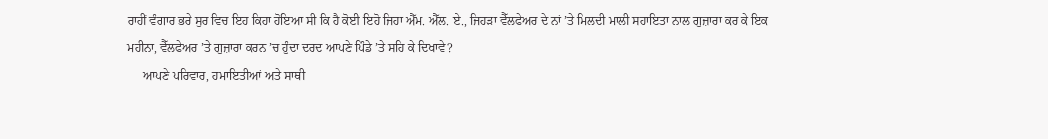ਰਾਹੀਂ ਵੰਗਾਰ ਭਰੇ ਸੁਰ ਵਿਚ ਇਹ ਕਿਹਾ ਹੋਇਆ ਸੀ ਕਿ ਹੈ ਕੋਈ ਇਹੋ ਜਿਹਾ ਐੱਮ. ਐੱਲ. ਏ., ਜਿਹੜਾ ਵੈੱਲਫੇਅਰ ਦੇ ਨਾਂ ’ਤੇ ਮਿਲਦੀ ਮਾਲੀ ਸਹਾਇਤਾ ਨਾਲ ਗੁਜ਼ਾਰਾ ਕਰ ਕੇ ਇਕ ਮਹੀਨਾ, ਵੈੱਲਫੇਅਰ ’ਤੇ ਗੁਜ਼ਾਰਾ ਕਰਨ ’ਚ ਹੁੰਦਾ ਦਰਦ ਆਪਣੇ ਪਿੰਡੇ ’ਤੇ ਸਹਿ ਕੇ ਦਿਖਾਵੇ?
     ਆਪਣੇ ਪਰਿਵਾਰ, ਹਮਾਇਤੀਆਂ ਅਤੇ ਸਾਥੀ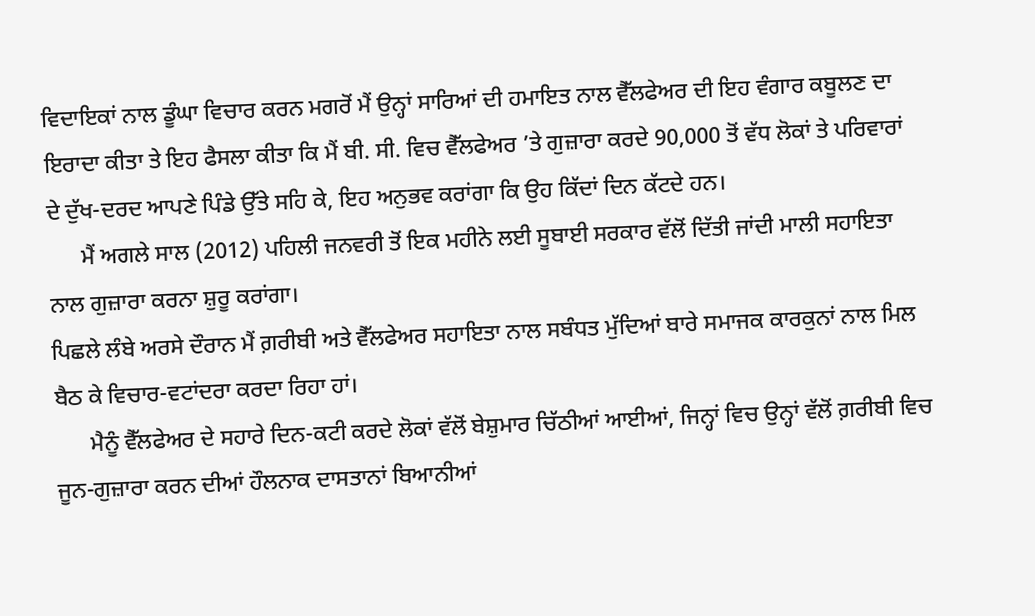ਵਿਦਾਇਕਾਂ ਨਾਲ ਡੂੰਘਾ ਵਿਚਾਰ ਕਰਨ ਮਗਰੋਂ ਮੈਂ ਉਨ੍ਹਾਂ ਸਾਰਿਆਂ ਦੀ ਹਮਾਇਤ ਨਾਲ ਵੈੱਲਫੇਅਰ ਦੀ ਇਹ ਵੰਗਾਰ ਕਬੂਲਣ ਦਾ ਇਰਾਦਾ ਕੀਤਾ ਤੇ ਇਹ ਫੈਸਲਾ ਕੀਤਾ ਕਿ ਮੈਂ ਬੀ. ਸੀ. ਵਿਚ ਵੈੱਲਫੇਅਰ ’ਤੇ ਗੁਜ਼ਾਰਾ ਕਰਦੇ 90,000 ਤੋਂ ਵੱਧ ਲੋਕਾਂ ਤੇ ਪਰਿਵਾਰਾਂ ਦੇ ਦੁੱਖ-ਦਰਦ ਆਪਣੇ ਪਿੰਡੇ ਉੱਤੇ ਸਹਿ ਕੇ, ਇਹ ਅਨੁਭਵ ਕਰਾਂਗਾ ਕਿ ਉਹ ਕਿੱਦਾਂ ਦਿਨ ਕੱਟਦੇ ਹਨ।
      ਮੈਂ ਅਗਲੇ ਸਾਲ (2012) ਪਹਿਲੀ ਜਨਵਰੀ ਤੋਂ ਇਕ ਮਹੀਨੇ ਲਈ ਸੂਬਾਈ ਸਰਕਾਰ ਵੱਲੋਂ ਦਿੱਤੀ ਜਾਂਦੀ ਮਾਲੀ ਸਹਾਇਤਾ ਨਾਲ ਗੁਜ਼ਾਰਾ ਕਰਨਾ ਸ਼ੁਰੂ ਕਰਾਂਗਾ।
ਪਿਛਲੇ ਲੰਬੇ ਅਰਸੇ ਦੌਰਾਨ ਮੈਂ ਗ਼ਰੀਬੀ ਅਤੇ ਵੈੱਲਫੇਅਰ ਸਹਾਇਤਾ ਨਾਲ ਸਬੰਧਤ ਮੁੱਦਿਆਂ ਬਾਰੇ ਸਮਾਜਕ ਕਾਰਕੁਨਾਂ ਨਾਲ ਮਿਲ ਬੈਠ ਕੇ ਵਿਚਾਰ-ਵਟਾਂਦਰਾ ਕਰਦਾ ਰਿਹਾ ਹਾਂ।
      ਮੈਨੂੰ ਵੈੱਲਫੇਅਰ ਦੇ ਸਹਾਰੇ ਦਿਨ-ਕਟੀ ਕਰਦੇ ਲੋਕਾਂ ਵੱਲੋਂ ਬੇਸ਼ੁਮਾਰ ਚਿੱਠੀਆਂ ਆਈਆਂ, ਜਿਨ੍ਹਾਂ ਵਿਚ ਉਨ੍ਹਾਂ ਵੱਲੋਂ ਗ਼ਰੀਬੀ ਵਿਚ ਜੂਨ-ਗੁਜ਼ਾਰਾ ਕਰਨ ਦੀਆਂ ਹੌਲਨਾਕ ਦਾਸਤਾਨਾਂ ਬਿਆਨੀਆਂ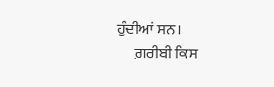ਹੁੰਦੀਆਂ ਸਨ।
      ਗ਼ਰੀਬੀ ਕਿਸ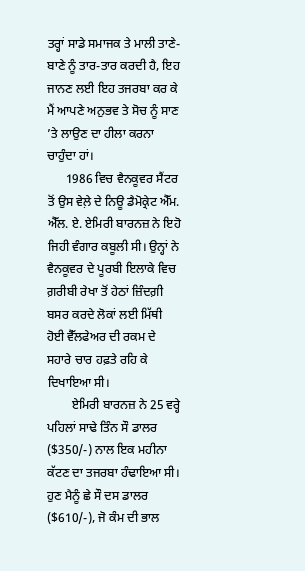ਤਰ੍ਹਾਂ ਸਾਡੇ ਸਮਾਜਕ ਤੇ ਮਾਲੀ ਤਾਣੇ-ਬਾਣੇ ਨੂੰ ਤਾਰ-ਤਾਰ ਕਰਦੀ ਹੈ, ਇਹ ਜਾਨਣ ਲਈ ਇਹ ਤਜਰਬਾ ਕਰ ਕੇ ਮੈਂ ਆਪਣੇ ਅਨੁਭਵ ਤੇ ਸੋਚ ਨੂੰ ਸਾਣ ’ਤੇ ਲਾਉਣ ਦਾ ਹੀਲਾ ਕਰਨਾ ਚਾਹੁੰਦਾ ਹਾਂ।
      1986 ਵਿਚ ਵੈਨਕੂਵਰ ਸੈਂਟਰ ਤੋਂ ਉਸ ਵੇਲ਼ੇ ਦੇ ਨਿਊ ਡੈਮੋਕ੍ਰੇਟ ਐੱਮ. ਐੱਲ. ਏ. ਏਮਿਰੀ ਬਾਰਨਜ਼ ਨੇ ਇਹੋ ਜਿਹੀ ਵੰਗਾਰ ਕਬੂਲੀ ਸੀ। ਉਨ੍ਹਾਂ ਨੇ ਵੈਨਕੂਵਰ ਦੇ ਪੂਰਬੀ ਇਲਾਕੇ ਵਿਚ ਗ਼ਰੀਬੀ ਰੇਖਾ ਤੋਂ ਹੇਠਾਂ ਜ਼ਿੰਦਗ਼ੀ ਬਸਰ ਕਰਦੇ ਲੋਕਾਂ ਲਈ ਮਿੱਥੀ ਹੋਈ ਵੈੱਲਫੇਅਰ ਦੀ ਰਕਮ ਦੇ ਸਹਾਰੇ ਚਾਰ ਹਫ਼ਤੇ ਰਹਿ ਕੇ ਦਿਖਾਇਆ ਸੀ।
        ਏਮਿਰੀ ਬਾਰਨਜ਼ ਨੇ 25 ਵਰ੍ਹੇ ਪਹਿਲਾਂ ਸਾਢੇ ਤਿੰਨ ਸੌ ਡਾਲਰ ($350/-) ਨਾਲ ਇਕ ਮਹੀਨਾ ਕੱਟਣ ਦਾ ਤਜਰਬਾ ਹੰਢਾਇਆ ਸੀ। ਹੁਣ ਮੈਨੂੰ ਛੇ ਸੌ ਦਸ ਡਾਲਰ ($610/-), ਜੋ ਕੰਮ ਦੀ ਭਾਲ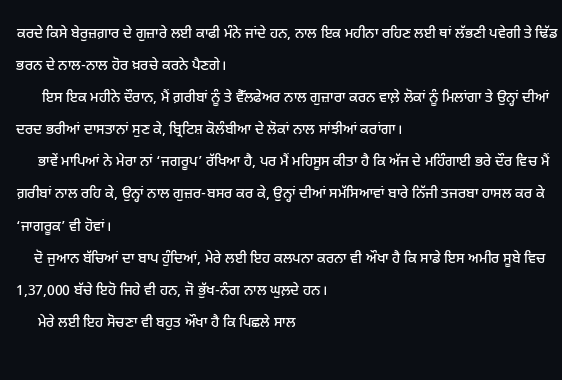ਕਰਦੇ ਕਿਸੇ ਬੇਰੁਜ਼ਗ਼ਾਰ ਦੇ ਗੁਜ਼ਾਰੇ ਲਈ ਕਾਫੀ ਮੰਨੇ ਜਾਂਦੇ ਹਨ, ਨਾਲ ਇਕ ਮਹੀਨਾ ਰਹਿਣ ਲਈ ਥਾਂ ਲੱਭਣੀ ਪਵੇਗੀ ਤੇ ਢਿੱਡ ਭਰਨ ਦੇ ਨਾਲ-ਨਾਲ ਹੋਰ ਖ਼ਰਚੇ ਕਰਨੇ ਪੈਣਗੇ।
       ਇਸ ਇਕ ਮਹੀਨੇ ਦੌਰਾਨ, ਮੈਂ ਗ਼ਰੀਬਾਂ ਨੂੰ ਤੇ ਵੈੱਲਫੇਅਰ ਨਾਲ ਗੁਜ਼ਾਰਾ ਕਰਨ ਵਾਲ਼ੇ ਲੋਕਾਂ ਨੂੰ ਮਿਲਾਂਗਾ ਤੇ ਉਨ੍ਹਾਂ ਦੀਆਂ ਦਰਦ ਭਰੀਆਂ ਦਾਸਤਾਨਾਂ ਸੁਣ ਕੇ, ਬ੍ਰਿਟਿਸ਼ ਕੋਲੰਬੀਆ ਦੇ ਲੋਕਾਂ ਨਾਲ ਸਾਂਝੀਆਂ ਕਰਾਂਗਾ।
      ਭਾਵੇਂ ਮਾਪਿਆਂ ਨੇ ਮੇਰਾ ਨਾਂ ‘ਜਗਰੂਪ’ ਰੱਖਿਆ ਹੈ, ਪਰ ਮੈਂ ਮਹਿਸੂਸ ਕੀਤਾ ਹੈ ਕਿ ਅੱਜ ਦੇ ਮਹਿੰਗਾਈ ਭਰੇ ਦੌਰ ਵਿਚ ਮੈਂ ਗ਼ਰੀਬਾਂ ਨਾਲ ਰਹਿ ਕੇ, ਉਨ੍ਹਾਂ ਨਾਲ ਗੁਜ਼ਰ-ਬਸਰ ਕਰ ਕੇ, ਉਨ੍ਹਾਂ ਦੀਆਂ ਸਮੱਸਿਆਵਾਂ ਬਾਰੇ ਨਿੱਜੀ ਤਜਰਬਾ ਹਾਸਲ ਕਰ ਕੇ ‘ਜਾਗਰੂਕ’ ਵੀ ਹੋਵਾਂ।
     ਦੋ ਜੁਆਨ ਬੱਚਿਆਂ ਦਾ ਬਾਪ ਹੁੰਦਿਆਂ, ਮੇਰੇ ਲਈ ਇਹ ਕਲਪਨਾ ਕਰਨਾ ਵੀ ਔਖਾ ਹੈ ਕਿ ਸਾਡੇ ਇਸ ਅਮੀਰ ਸੂਬੇ ਵਿਚ 1,37,000 ਬੱਚੇ ਇਹੋ ਜਿਹੇ ਵੀ ਹਨ, ਜੋ ਭੁੱਖ-ਨੰਗ ਨਾਲ ਘੁਲ਼ਦੇ ਹਨ।
      ਮੇਰੇ ਲਈ ਇਹ ਸੋਚਣਾ ਵੀ ਬਹੁਤ ਔਖਾ ਹੈ ਕਿ ਪਿਛਲੇ ਸਾਲ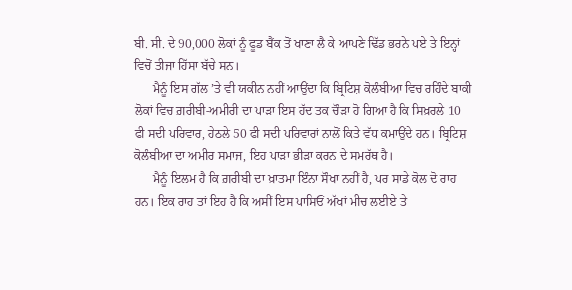ਬੀ. ਸੀ. ਦੇ 90,000 ਲੋਕਾਂ ਨੂੰ ਫੂਡ ਬੈਂਕ ਤੋਂ ਖਾਣਾ ਲੈ ਕੇ ਆਪਣੇ ਢਿੱਡ ਭਰਨੇ ਪਏ ਤੇ ਇਨ੍ਹਾਂ ਵਿਚੋਂ ਤੀਜਾ ਹਿੱਸਾ ਬੱਚੇ ਸਨ।
      ਮੈਨੂੰ ਇਸ ਗੱਲ ’ਤੇ ਵੀ ਯਕੀਨ ਨਹੀਂ ਆਉਂਦਾ ਕਿ ਬ੍ਰਿਟਿਸ਼ ਕੋਲੰਬੀਆ ਵਿਚ ਰਹਿੰਦੇ ਬਾਕੀ ਲੋਕਾਂ ਵਿਚ ਗ਼ਰੀਬੀ-ਅਮੀਰੀ ਦਾ ਪਾੜਾ ਇਸ ਹੱਦ ਤਕ ਚੌੜਾ ਹੋ ਗਿਆ ਹੈ ਕਿ ਸਿਖ਼ਰਲੇ 10 ਫੀ ਸਦੀ ਪਰਿਵਾਰ, ਹੇਠਲੇ 50 ਫੀ ਸਦੀ ਪਰਿਵਾਰਾਂ ਨਾਲੋਂ ਕਿਤੇ ਵੱਧ ਕਮਾਉਂਦੇ ਹਨ। ਬ੍ਰਿਟਿਸ਼ ਕੋਲੰਬੀਆ ਦਾ ਅਮੀਰ ਸਮਾਜ, ਇਹ ਪਾੜਾ ਭੀੜਾ ਕਰਨ ਦੇ ਸਮਰੱਥ ਹੈ।
      ਮੈਨੂੰ ਇਲਮ ਹੈ ਕਿ ਗ਼ਰੀਬੀ ਦਾ ਖ਼ਾਤਮਾ ਇੰਨਾ ਸੌਖਾ ਨਹੀਂ ਹੈ, ਪਰ ਸਾਡੇ ਕੋਲ ਦੋ ਰਾਹ ਹਨ। ਇਕ ਰਾਹ ਤਾਂ ਇਹ ਹੈ ਕਿ ਅਸੀਂ ਇਸ ਪਾਸਿਓਂ ਅੱਖਾਂ ਮੀਚ ਲਈਏ ਤੇ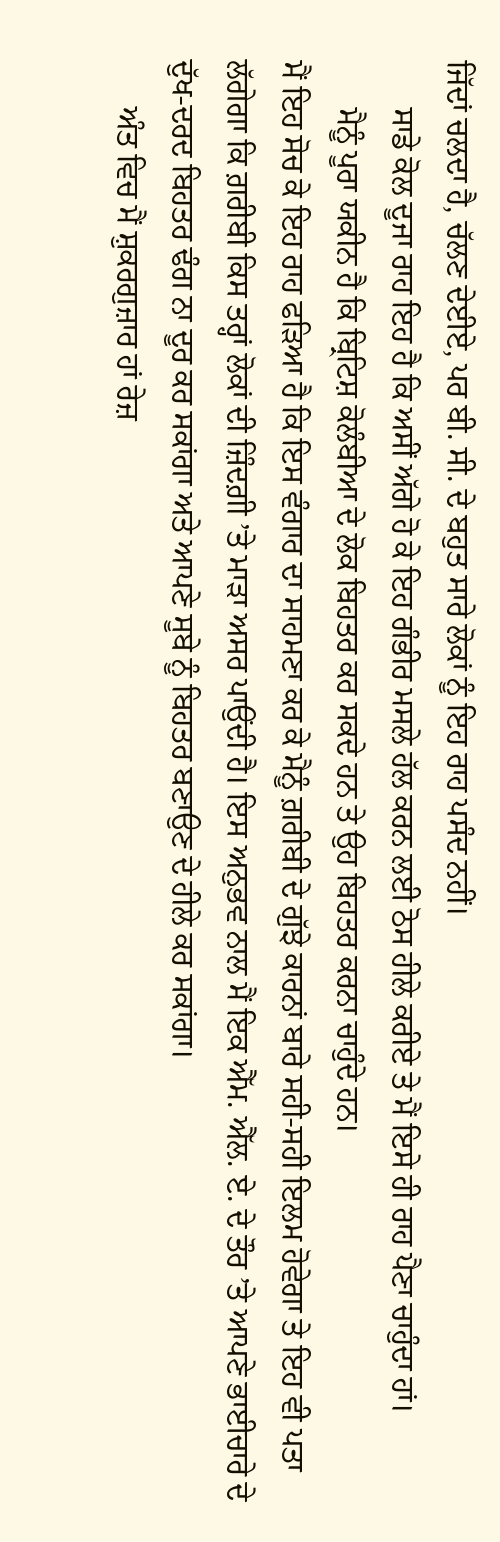ਜਿੱਦਾਂ ਚਲਦਾ ਹੈ, ਚੱਲਣ ਦੇਈਏ, ਪਰ ਬੀ. ਸੀ. ਦੇ ਬਹੁਤ ਸਾਰੇ ਲੋਕਾਂ ਨੂੰ ਇਹ ਰਾਹ ਪਸੰਦ ਨਹੀਂ।
      ਸਾਡੇ ਕੋਲ ਦੂਜਾ ਰਾਹ ਇਹ ਹੈ ਕਿ ਅਸੀਂ ਅੱਗੇ ਹੋ ਕੇ ਇਹ ਗੰਭੀਰ ਮਸਲੇ ਹੱਲ ਕਰਨ ਲਈ ਠੋਸ ਹੀਲੇ ਕਰੀਏ ਤੇ ਮੈਂ ਇਸੇ ਹੀ ਰਾਹ ਪੈਣਾ ਚਾਹੁੰਦਾ ਹਾਂ।
      ਮੈਨੂੰ ਪੂਰਾ ਯਕੀਨ ਹੈ ਕਿ ਬ੍ਰਿਟਿਸ਼ ਕੋਲੰਬੀਆ ਦੇ ਲੋਕ ਬਿਹਤਰ ਕਰ ਸਕਦੇ ਹਨ ਤੇ ਉਹ ਬਿਹਤਰ ਕਰਨਾ ਚਾਹੁੰਦੇ ਹਨ।
ਮੈਂ ਇਹ ਸੋਚ ਕੇ ਇਹ ਰਾਹ ਫੜਿਆ ਹੈ ਕਿ ਇਸ ਵੰਗਾਰ ਦਾ ਸਾਹਮਣਾ ਕਰ ਕੇ ਮੈਨੂੰ ਗ਼ਰੀਬੀ ਦੇ ਗੁੱਝੇ ਕਾਰਨਾਂ ਬਾਰੇ ਸਹੀ-ਸਹੀ ਇਲਮ ਹੋਵੇਗਾ ਤੇ ਇਹ ਵੀ ਪਤਾ ਲੱਗੇਗਾ ਕਿ ਗ਼ਰੀਬੀ ਕਿਸ ਤਰ੍ਹਾਂ ਲੋਕਾਂ ਦੀ ਜ਼ਿੰਦਗ਼ੀ ’ਤੇ ਮਾੜਾ ਅਸਰ ਪਾਉਂਦੀ ਹੈ। ਇਸ ਅਨੁਭਵ ਨਾਲ ਮੈਂ ਇਕ ਐੱਮ. ਐੱਲ. ਏ. ਦੇ ਤੌਰ ’ਤੇ ਆਪਣੇ ਭਾਈਚਾਰੇ ਦੇ ਦੁੱਖ-ਦਰਦ ਬਿਹਤਰ ਢੰਗ ਨਾ ਦੂਰ ਕਰ ਸਕਾਂਗਾ ਅਤੇ ਆਪਣੇ ਸੂਬੇ ਨੂੰ ਬਿਹਤਰ ਬਣਾਉਣ ਦੇ ਹੀਲੇ ਕਰ ਸਕਾਂਗਾ।
      ਅੰਤ ਵਿਚ ਮੈਂ ਸ਼ੁਕਰਗੁਜ਼ਾਰ ਹਾਂ ਰੇਜ਼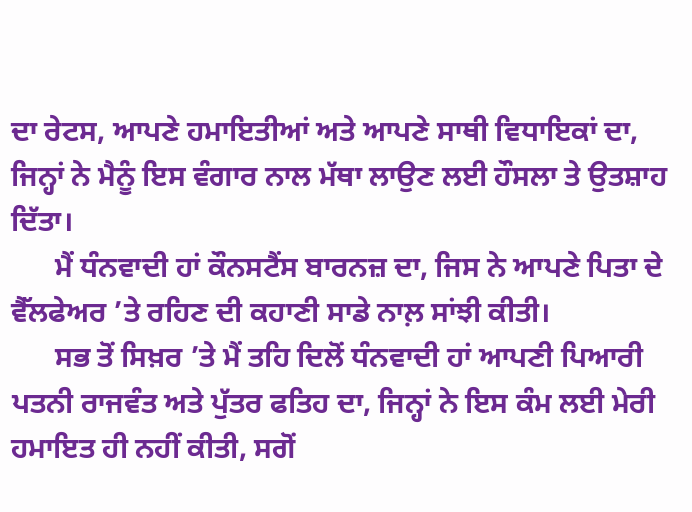ਦਾ ਰੇਟਸ, ਆਪਣੇ ਹਮਾਇਤੀਆਂ ਅਤੇ ਆਪਣੇ ਸਾਥੀ ਵਿਧਾਇਕਾਂ ਦਾ, ਜਿਨ੍ਹਾਂ ਨੇ ਮੈਨੂੰ ਇਸ ਵੰਗਾਰ ਨਾਲ ਮੱਥਾ ਲਾਉਣ ਲਈ ਹੌਸਲਾ ਤੇ ਉਤਸ਼ਾਹ ਦਿੱਤਾ।
      ਮੈਂ ਧੰਨਵਾਦੀ ਹਾਂ ਕੌਨਸਟੈਂਸ ਬਾਰਨਜ਼ ਦਾ, ਜਿਸ ਨੇ ਆਪਣੇ ਪਿਤਾ ਦੇ ਵੈੱਲਫੇਅਰ ’ਤੇ ਰਹਿਣ ਦੀ ਕਹਾਣੀ ਸਾਡੇ ਨਾਲ਼ ਸਾਂਝੀ ਕੀਤੀ।
      ਸਭ ਤੋਂ ਸਿਖ਼ਰ ’ਤੇ ਮੈਂ ਤਹਿ ਦਿਲੋਂ ਧੰਨਵਾਦੀ ਹਾਂ ਆਪਣੀ ਪਿਆਰੀ ਪਤਨੀ ਰਾਜਵੰਤ ਅਤੇ ਪੁੱਤਰ ਫਤਿਹ ਦਾ, ਜਿਨ੍ਹਾਂ ਨੇ ਇਸ ਕੰਮ ਲਈ ਮੇਰੀ ਹਮਾਇਤ ਹੀ ਨਹੀਂ ਕੀਤੀ, ਸਗੋਂ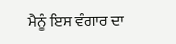ਮੈਨੂੰ ਇਸ ਵੰਗਾਰ ਦਾ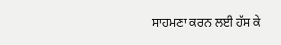ਸਾਹਮਣਾ ਕਰਨ ਲਈ ਹੱਸ ਕੇ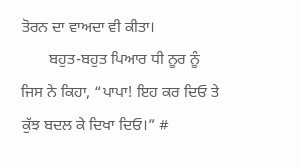ਤੋਰਨ ਦਾ ਵਾਅਦਾ ਵੀ ਕੀਤਾ।
       ਬਹੁਤ-ਬਹੁਤ ਪਿਆਰ ਧੀ ਨੂਰ ਨੂੰ ਜਿਸ ਨੇ ਕਿਹਾ, “ਪਾਪਾ! ਇਹ ਕਰ ਦਿਓ ਤੇ ਕੁੱਝ ਬਦਲ ਕੇ ਦਿਖਾ ਦਿਓ।” #